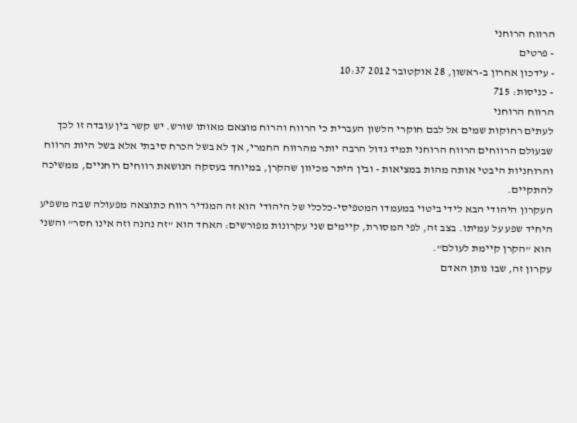הרווח הרוחני
- פרטים
- עידכון אחרון ב-ראשון, 28 אוקטובר 2012 10:37
- כניסות: 715
הרווח הרוחני
לעתים רחוקות שמים אל לבם חוקרי הלשון העברית כי הרווח והרוח מוצאם מאותו שורש. יש קשר בין עובדה זו לכך שבעולם הרווחים הרווח הרוחני תמיד גדול הרבה יותר מהרווח החמרי, אך לא בשל הכרח סיבתי אלא בשל היות הרווח והרוחניות היבטי אותה מהות במציאות - ובין היתר מכיוון שהקרן, במיוחד בעסקה הנושאת רווחים רוחניים, ממשיכה להתקיים.
העקרון היהודי הבא לידי ביטוי במעמדו המטפיסי-כלכלי של היהודי הוא זה המגדיר רווח כתוצאה מפעולה שבה משפיע היחיד שפע על עמיתו. בצב זה, לפי המסורת, קיימים שני עקרונות מפורשים: האחד הוא "זה נהנה וזה אינו חסר" והשני הוא "הקרן קיימת לעולם".
עקרון זה, שבו נותן האדם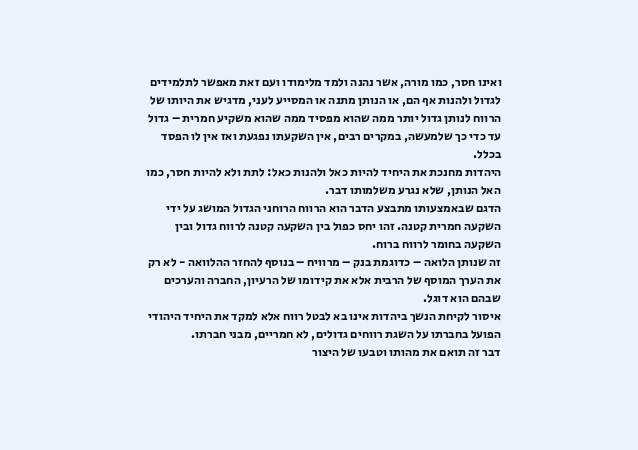ואינו חסר, כמו מורה, אשר נהנה ולמד מלימודו ועם זאת מאפשר לתלמידים לגדול ולהנות אף הם, או הנותן מתנה או המסייע לעני, מדגיש את היותו של הרווח לנותן גדול יותר ממה שהוא מפסיד ממה שהוא משקיע חמרית – גדול עד כדי כך שלמעשה, במקרים רבים, אין השקעתו נפגעת ואז אין לו הפסד בכלל.
היהדות מחנכת את היחיד להיות כאל ולהנות כאל: לתת ולא להיות חסר, כמו האל הנותן, שלא נגרע משלמותו דבר.
הדגם שבאמצעותו מתבצע הדבר הוא הרווח הרוחני הגדול המושג על ידי השקעה חמרית קטנה. זהו יחס כפול בין השקעה קטנה לרווח גדול ובין השקעה בחומר לרווח ברוח.
זה שנותן הלואה – כדוגמת בנק – מרוויח – בנוסף להחזר ההלוואה - לא רק את הערך המוסף של הרבית אלא את קידומו של הרעיון, החברה והערכים שבהם הוא דוגל.
איסור לקיחת הנשך ביהדות אינו בא לבטל רווח אלא למקד את היחיד היהודי הפועל בחברתו על השגת רווחים גדולים, לא חמריים, מבני חברתו.
דבר זה תואם את מהותו וטבעו של היצור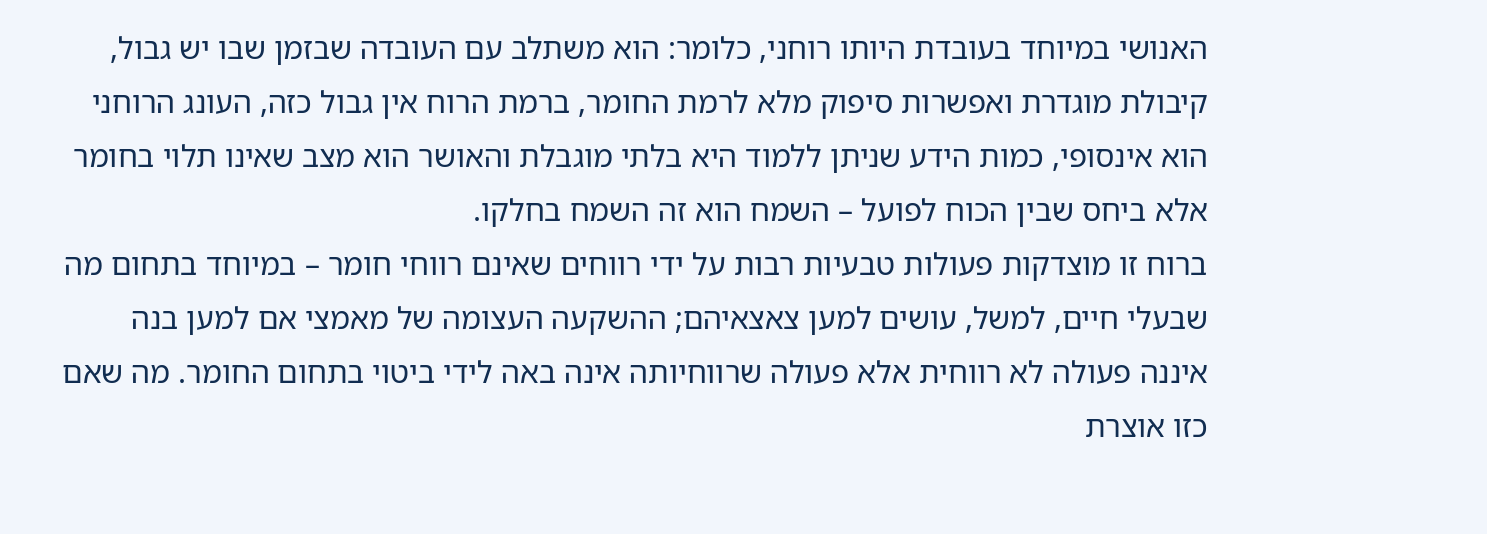האנושי במיוחד בעובדת היותו רוחני, כלומר: הוא משתלב עם העובדה שבזמן שבו יש גבול, קיבולת מוגדרת ואפשרות סיפוק מלא לרמת החומר, ברמת הרוח אין גבול כזה, העונג הרוחני הוא אינסופי, כמות הידע שניתן ללמוד היא בלתי מוגבלת והאושר הוא מצב שאינו תלוי בחומר אלא ביחס שבין הכוח לפועל – השמח הוא זה השמח בחלקו.
ברוח זו מוצדקות פעולות טבעיות רבות על ידי רווחים שאינם רווחי חומר – במיוחד בתחום מה שבעלי חיים, למשל, עושים למען צאצאיהם; ההשקעה העצומה של מאמצי אם למען בנה איננה פעולה לא רווחית אלא פעולה שרווחיותה אינה באה לידי ביטוי בתחום החומר. מה שאם כזו אוצרת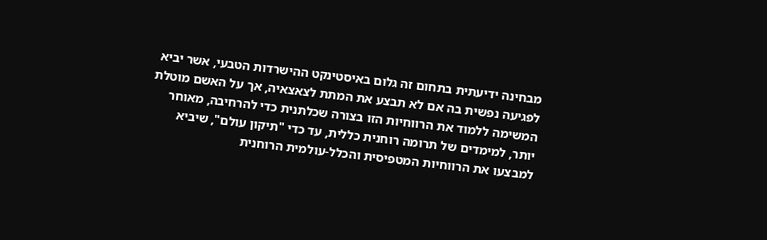מבחינה ידיעתית בתחום זה גלום באיסטינקט ההישרדות הטבעי, אשר יביא לפגיעה נפשית בה אם לא תבצע את המתת לצאצאיה, אך על האשם מוטלת המשימה ללמוד את הרווחיות הזו בצורה שכלתנית כדי להרחיבה, מאוחר יותר, למימדים של תרומה רוחנית כללית, עד כדי "תיקון עולם", שיביא למבצעו את הרווחיות המטפיסית והכלל-עולמית הרוחנית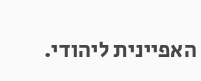האפיינית ליהודי.